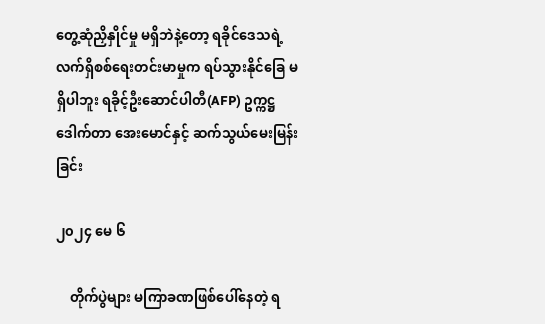တွေ့ဆုံညှိနှိုင်မှု မရှိဘဲနဲ့တော့ ရခိုင်ဒေသရဲ့ လက်ရှိစစ်ရေးတင်းမာမှုက ရပ်သွားနိုင်ခြေ မရှိပါဘူး ရခိုင့်ဦးဆောင်ပါတီ(AFP) ဥက္ကဋ္ဌ ဒေါက်တာ အေးမောင်နှင့် ဆက်သွယ်မေးမြန်းခြင်း

၂၀၂၄ မေ ၆

    တိုက်ပွဲများ မကြာခဏဖြစ်ပေါ်နေတဲ့ ရ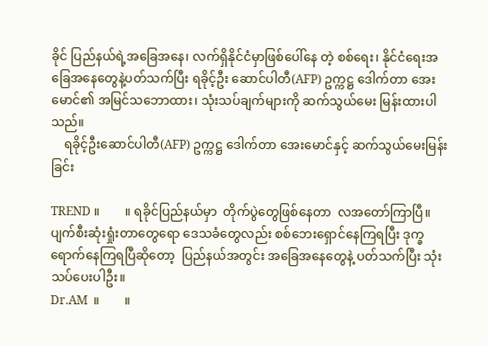ခိုင် ပြည်နယ်ရဲ့အခြေအနေ၊ လက်ရှိနိုင်ငံမှာဖြစ်ပေါ်နေ တဲ့ စစ်ရေး၊ နိုင်ငံရေးအခြေအနေတွေနဲ့ပတ်သက်ပြီး ရခိုင့်ဦး ဆောင်ပါတီ(AFP) ဥက္ကဋ္ဌ ဒေါက်တာ အေးမောင်၏ အမြင်သဘောထား၊ သုံးသပ်ချက်များကို ဆက်သွယ်မေး မြန်းထားပါသည်။
    ရခိုင့်ဦးဆောင်ပါတီ(AFP) ဥက္ကဋ္ဌ ဒေါက်တာ အေးမောင်နှင့် ဆက်သွယ်မေးမြန်းခြင်း

TREND ။        ။ ရခိုင်ပြည်နယ်မှာ  တိုက်ပွဲ‌တွေဖြစ်နေတာ  လအတော်ကြာပြီ။ ပျက်စီးဆုံးရှုံးတာတွေရော ဒေသခံတွေလည်း စစ်ဘေးရှောင်နေကြရပြီး ဒုက္ခရောက်နေကြရပြီဆိုတော့  ပြည်နယ်အတွင်း အခြေအနေတွေနဲ့ ပတ်သက်ပြီး သုံးသပ်ပေးပါဦး။
Dr.AM  ။        ။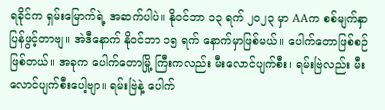ရခိုင်က ရှမ်းမြောက်ရဲ့ အဆက်ပါပဲ။ နိုဝင်ဘာ ၁၃ ရက် ၂၀၂၃ မှာ AAက စစ်မျက်နှာပြန်ဖွင့်တာဗျ။ အဲဒီနောက် နိုဝင်ဘာ ၁၅ ရက် နောက်မှာဖြစ်မယ်။ ပေါက်တောဖြစ်စဉ် ဖြစ်တယ်။ အခုက ပေါက်တောမြို့ ကြီးကလည်း မီးလောင်ပျက်စီး၊ ရမ်းဗြဲလည်း မီးလောင်ပျက်စီးပေါ့ဗျာ။ ရမ်းဗြဲနဲ့ ပေါက်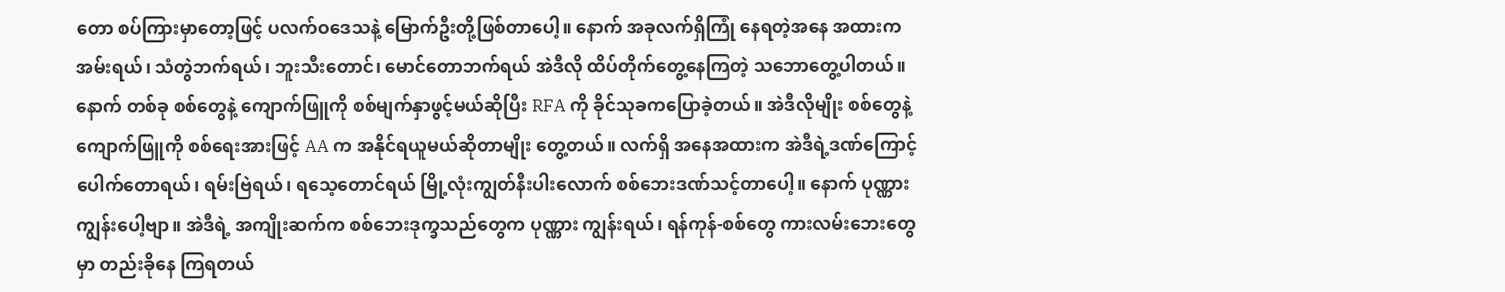တော စပ်ကြားမှာတော့ဖြင့် ပလက်ဝဒေသနဲ့ မြောက်ဦးတို့ဖြစ်တာပေါ့။ နောက် အခုလက်ရှိကြုံ နေရတဲ့အနေ အထားက အမ်းရယ်၊ သံတွဲဘက်ရယ်၊ ဘူးသီးတောင်၊ မောင်တောဘက်ရယ် အဲဒီလို ထိပ်တိုက်တွေ့နေကြတဲ့ သဘောတွေ့ပါတယ်။ နောက် တစ်ခု စစ်တွေနဲ့ ကျောက်ဖြူကို စစ်မျက်နှာဖွင့်မယ်ဆိုပြီး RFA ကို ခိုင်သုခကပြောခဲ့တယ်။ အဲဒီလိုမျိုး စစ်တွေနဲ့ကျောက်ဖြူကို စစ်ရေးအားဖြင့် AA က အနိုင်ရယူမယ်ဆိုတာမျိုး တွေ့တယ်။ လက်ရှိ အနေအထားက အဲဒီရဲ့ဒဏ်ကြောင့် ပေါက်တောရယ်၊ ရမ်းဗြဲရယ်၊ ရသေ့တောင်ရယ် မြို့လုံးကျွတ်နီးပါးလောက် စစ်ဘေးဒဏ်သင့်တာပေါ့။ နောက် ပုဏ္ဏားကျွန်းပေါ့ဗျာ။ အဲဒီရဲ့ အကျိုးဆက်က စစ်ဘေးဒုက္ခသည်တွေက ပုဏ္ဏား ကျွန်းရယ်၊ ရန်ကုန်-စစ်တွေ ကားလမ်းဘေးတွေမှာ တည်းခိုနေ ကြရတယ်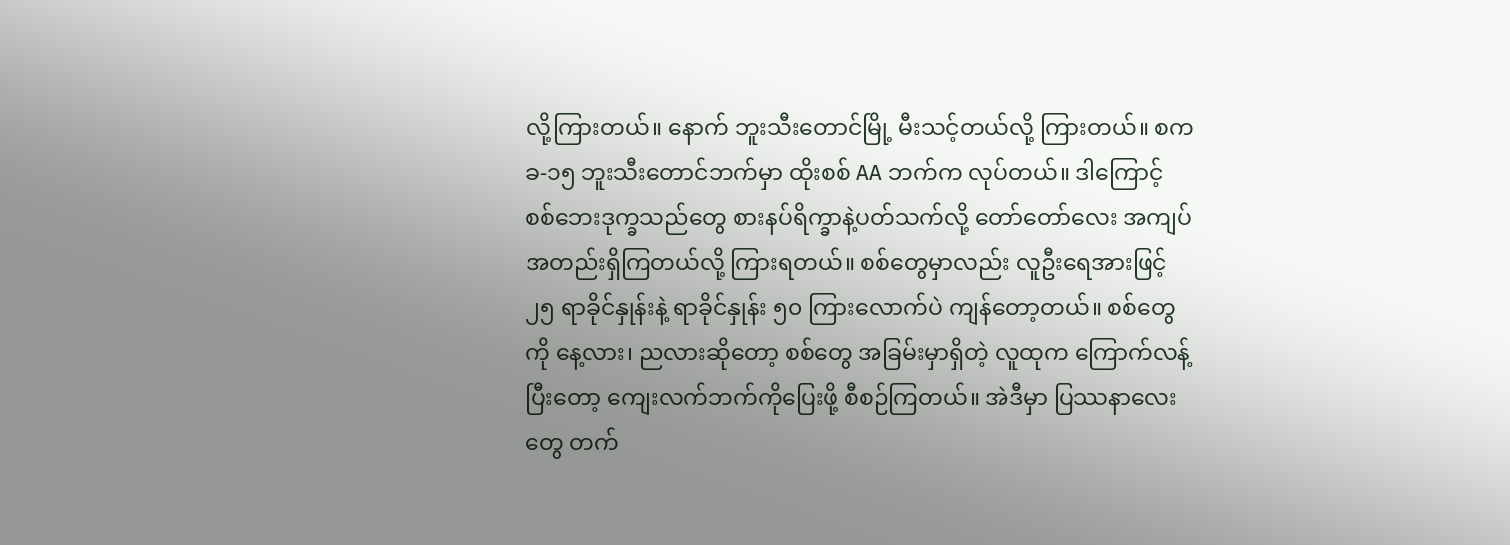လို့ကြားတယ်။ နောက် ဘူးသီးတောင်မြို့ မီးသင့်တယ်လို့ ကြားတယ်။ စကခ-၁၅ ဘူးသီးတောင်ဘက်မှာ ထိုးစစ် AA ဘက်က လုပ်တယ်။ ဒါကြောင့် စစ်ဘေးဒုက္ခသည်တွေ စားနပ်ရိက္ခာနဲ့ပတ်သက်လို့ တော်တော်လေး အကျပ်အတည်းရှိကြတယ်လို့ ကြားရတယ်။ စစ်တွေမှာလည်း လူဦးရေအားဖြင့် ၂၅ ရာခိုင်နှုန်းနဲ့ ရာခိုင်နှုန်း ၅၀ ကြားလောက်ပဲ ကျန်တော့တယ်။ စစ်တွေကို နေ့လား၊ ညလားဆိုတော့ စစ်တွေ အခြမ်းမှာရှိတဲ့ လူထုက ကြောက်လန့်ပြီးတော့ ကျေးလက်ဘက်ကိုပြေးဖို့ စီစဉ်ကြတယ်။ အဲဒီမှာ ပြဿနာလေးတွေ တက်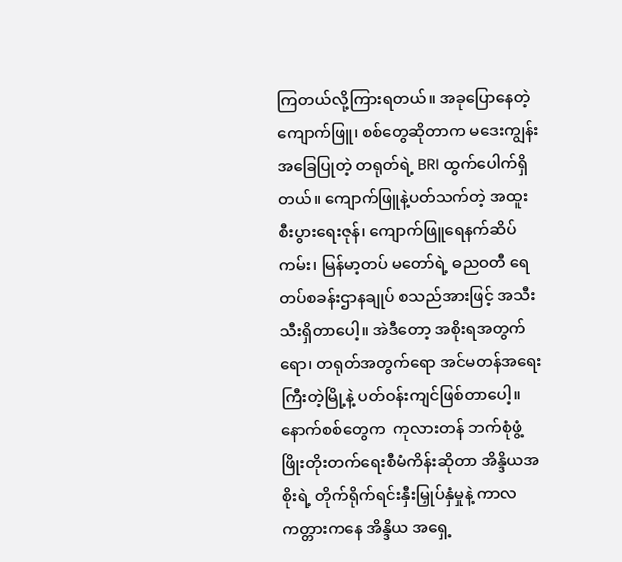ကြတယ်လို့ကြားရတယ်။ အခုပြောနေတဲ့ ကျောက်ဖြူ၊ စစ်တွေဆိုတာက မဒေးကျွန်းအခြေပြုတဲ့ တရုတ်ရဲ့ BRI ထွက်ပေါက်ရှိတယ်။ ကျောက်ဖြူနဲ့ပတ်သက်တဲ့ အထူးစီးပွားရေးဇုန်၊ ကျောက်ဖြူရေနက်ဆိပ်ကမ်း၊ မြန်မာ့တပ် မတော်ရဲ့ ဓညဝတီ ရေတပ်စခန်းဌာနချုပ် စသည်အားဖြင့် အသီးသီးရှိတာပေါ့။ အဲဒီတော့ အစိုးရအတွက်ရော၊ တရုတ်အတွက်ရော အင်မတန်အရေးကြီးတဲ့မြို့နဲ့ ပတ်ဝန်းကျင်ဖြစ်တာပေါ့။ နောက်စစ်တွေက  ကုလားတန် ဘက်စုံဖွံ့ ဖြိုးတိုးတက်ရေးစီမံကိန်းဆိုတာ အိန္ဒိယအစိုးရဲ့ တိုက်ရိုက်ရင်းနှီးမြှုပ်နှံမှုနဲ့ ကာလကတ္တားကနေ အိန္ဒိယ အရှေ့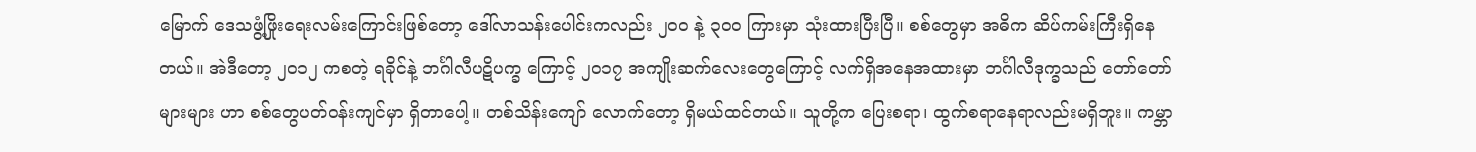မြောက် ဒေသဖွံ့ဖြိုးရေးလမ်းကြောင်းဖြစ်တော့ ဒေါ်လာသန်းပေါင်းကလည်း ၂၀၀ နဲ့ ၃၀၀ ကြားမှာ သုံးထားပြီးပြီ။ စစ်တွေမှာ အဓိက ဆိပ်ကမ်းကြီးရှိ‌နေတယ်။ အဲဒီတော့ ၂၀၁၂ ကစတဲ့ ရခိုင်နဲ့ ဘင်္ဂါလီပဋိပက္ခ ကြောင့် ၂၀၁၇ အကျိုးဆက်လေးတွေကြောင့် လက်ရှိအနေအထားမှာ ဘင်္ဂါလီဒုက္ခသည် တော်တော်များများ ဟာ စစ်တွေပတ်ဝန်းကျင်မှာ ရှိတာပေါ့။ တစ်သိန်းကျော် လောက်တော့ ရှိမယ်ထင်တယ်။ သူတို့က ပြေးစရာ၊ ထွက်စရာနေရာလည်းမရှိဘူး။ ကမ္ဘာ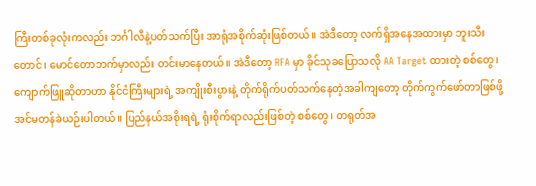ကြီးတစ်ခုလုံးကလည်း ဘင်္ဂါလီနဲ့ပတ်သက်ပြီး အာရုံအစိုက်ဆုံးဖြစ်တယ်။ အဲဒီတော့ လက်ရှိအနေအထားမှာ ဘူးသီးတောင်၊ မောင်တောဘက်မှာလည်း တင်းမာနေတယ်။ အဲဒီတော့ RFA မှာ ခိုင်သုခပြောသလို AA Target ထားတဲ့ စစ်တွေ၊ ကျောက်ဖြူဆိုတာဟာ နိုင်ငံကြီးများရဲ့ အကျိုးစီးပွားနဲ့ တိုက်ရိုက်ပတ်သက်နေတဲ့အခါကျတော့ တိုက်ကွက်‌ဖော်တာဖြစ်ဖို့ အင်မတန်ခဲယဉ်းပါတယ်။ ပြည်နယ်အစိုးရရဲ့ ရုံးစိုက်ရာလည်းဖြစ်တဲ့ စစ်တွေ၊ တရုတ်အ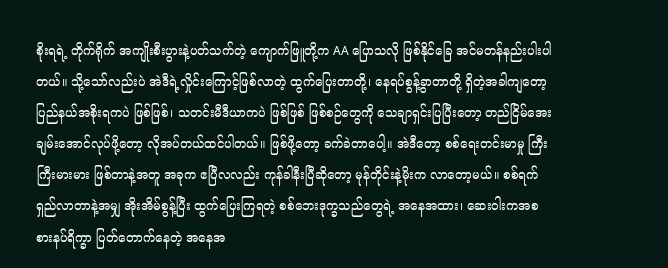စိုးရရဲ့ တိုက်ရိုက် အကျိုးစီးပွားနဲ့ပတ်သက်တဲ့ ကျောက်ဖြူတို့က AA ပြောသလို ဖြစ်နိုင်ခြေ အင်မတန်နည်းပါးပါတယ်။ သို့သော်လည်းပဲ အဲဒီရဲ့လှိုင်းကြောင့်ဖြစ်လာတဲ့ ထွက်ပြေးတာတို့၊ နေရပ်စွန့်ခွာတာတို့ ရှိတဲ့အခါကျတော့ ပြည်နယ်အစိုးရကပဲ ဖြစ်ဖြစ်၊ သတင်းမီဒီယာကပဲ ဖြစ်ဖြစ် ဖြစ်စဉ်တွေကို သေချာရှင်းပြပြီးတော့ တည်ငြိမ်အေးချမ်းအောင်လုပ်ဖို့တော့ လိုအပ်တယ်ထင်ပါတယ်။ ဖြစ်ဖို့‌တော့ ခက်ခဲတာပေါ့။ အဲဒီတော့ စစ်ရေးတင်းမာမှု ကြီးကြီးမားမား ဖြစ်တာနဲ့အတူ အခုက ဧပြီလလည်း ကုန်ခါနီးပြီဆိုတော့ မုန်တိုင်းနဲ့မိုးက လာတော့မယ်။ စစ်ရက်ရှည်လာတာနဲ့အမျှ အိုးအိမ်စွန့်ပြီး ထွက်ပြေးကြရတဲ့ စစ်ဘေးဒုက္ခသည်တွေရဲ့ အနေအထား၊ ဆေးဝါးကအစ စားနပ်ရိက္ခာ ပြတ်တောက်နေတဲ့ အနေအ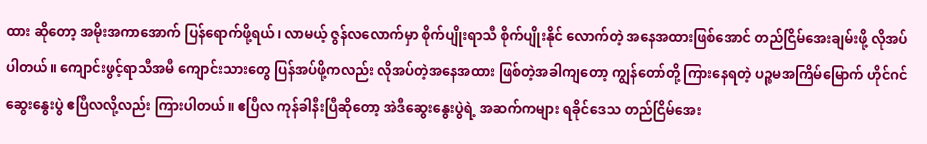ထား ဆိုတော့ အမိုးအကာအောက် ပြန်ရောက်ဖို့ရယ်၊ လာမယ့် ဇွန်လလောက်မှာ စိုက်ပျိုးရာသီ စိုက်ပျိုးနိုင် လောက်တဲ့ အနေအထားဖြစ်အောင် တည်ငြိမ်အေးချမ်းဖို့ လိုအပ်ပါတယ်။ ကျောင်းဖွင့်ရာသီအမီ ကျောင်းသားတွေ ပြန်အပ်ဖို့ကလည်း လိုအပ်တဲ့အနေအထား ဖြစ်တဲ့အခါကျတော့ ကျွန်တော်တို့ ကြားနေရတဲ့ ပဉ္စမအကြိမ်မြောက် ဟိုင်ဂင်ဆွေးနွေးပွဲ ဧပြီလလို့လည်း ကြားပါတယ်။ ဧပြီလ ကုန်ခါနီးပြီဆိုတော့ အဲဒီဆွေးနွေးပွဲရဲ့ အဆက်ကများ ရခိုင်ဒေသ တည်ငြိမ်အေး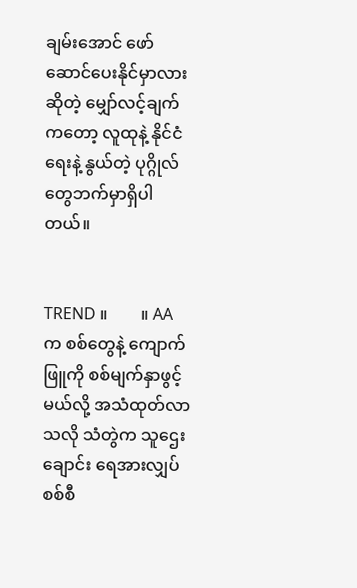ချမ်းအောင် ဖော်ဆောင်ပေးနိုင်မှာလားဆိုတဲ့ မျှော်လင့်ချက်ကတော့ လူထုနဲ့ နိုင်ငံရေးနဲ့ နွယ်တဲ့ ပုဂ္ဂိုလ်တွေဘက်မှာရှိပါတယ်။


TREND ။        ။ AA က စစ်တွေနဲ့ ကျောက်ဖြူကို စစ်မျက်နှာဖွင့်မယ်လို့ အသံထုတ်လာသလို သံတွဲက သူ‌ဌေးချောင်း ရေအားလျှပ်စစ်စီ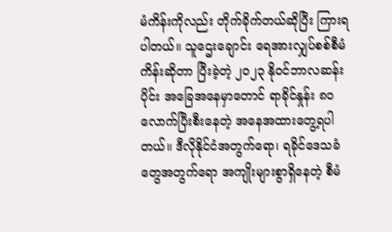မံကိန်းကိုလည်း တိုက်ခိုက်တယ်ဆိုပြီး ကြားရပါတယ်။ သူ‌ဌေးချောင်း ရေအားလျှပ်စစ်စီမံကိန်းဆိုတာ ပြီးခဲ့တဲ့ ၂၀၂၃ နိုဝင်ဘာလဆန်းပိုင်း အခြေအနေမှာတောင် ရာခိုင်နှုန်း ၈၀ လောက်ပြီးစီးနေတဲ့ အနေအထားတွေ့ရပါတယ်။ ဒီလိုနိုင်ငံအတွက်ရော၊ ရခိုင်ဒေသခံတွေအတွက်ရော အကျိုးများစွာရှိနေတဲ့ စီမံ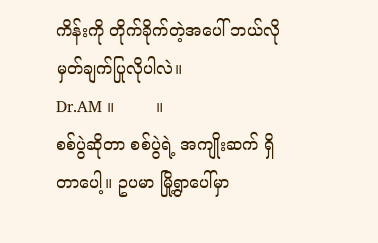ကိန်းကို တိုက်ခိုက်တဲ့အပေါ် ဘယ်လိုမှတ်ချက်ပြုလိုပါလဲ။
Dr.AM ။        ။
စစ်ပွဲဆိုတာ စစ်ပွဲရဲ့ အကျိုးဆက် ရှိတာပေါ့။ ဥပမာ မြို့ရွာပေါ်မှာ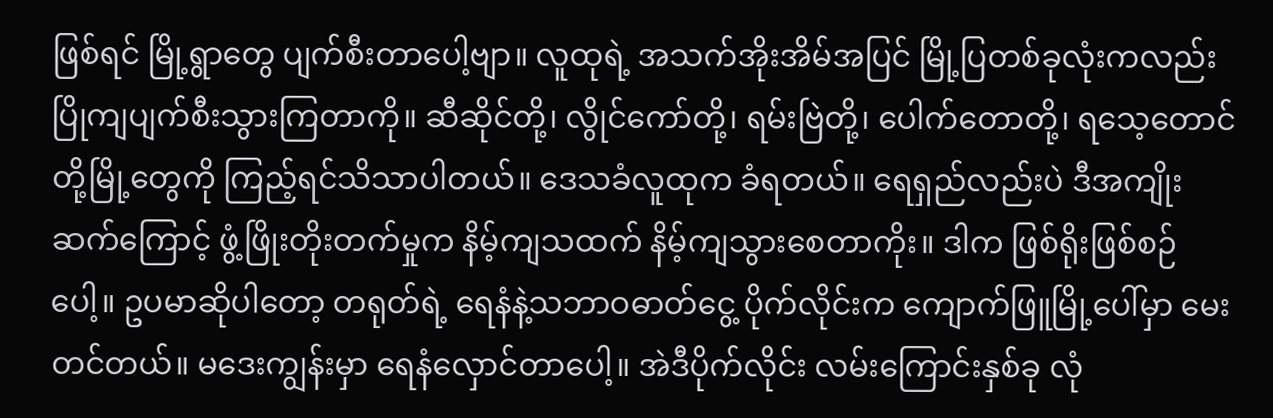ဖြစ်ရင် မြို့ရွာတွေ ပျက်စီးတာပေါ့ဗျာ။ လူထုရဲ့ အသက်အိုးအိမ်အပြင် မြို့ပြတစ်ခုလုံးကလည်း ပြိုကျပျက်စီးသွားကြတာကို။ ဆီဆိုင်တို့၊ လွိုင်ကော်တို့၊ ရမ်းဗြဲတို့၊ ပေါက်တောတို့၊ ရသေ့တောင်တို့မြို့တွေကို ကြည့်ရင်သိသာပါတယ်။ ဒေသခံလူထုက ခံရတယ်။ ရေရှည်လည်းပဲ ဒီအကျိုးဆက်ကြောင့် ဖွံ့ဖြိုးတိုးတက်မှုက နိမ့်ကျသထက် နိမ့်ကျသွားစေတာကိုး။ ဒါက ဖြစ်ရိုးဖြစ်စဉ်ပေါ့။ ဥပမာဆိုပါတော့ တရုတ်ရဲ့ ရေနံနဲ့သဘာဝဓာတ်ငွေ့ ပိုက်လိုင်းက ကျောက်ဖြူမြို့ပေါ်မှာ မေးတင်တယ်။ မဒေးကျွန်းမှာ ရေနံလှောင်တာပေါ့။ အဲဒီပိုက်လိုင်း လမ်းကြောင်းနှစ်ခု လုံ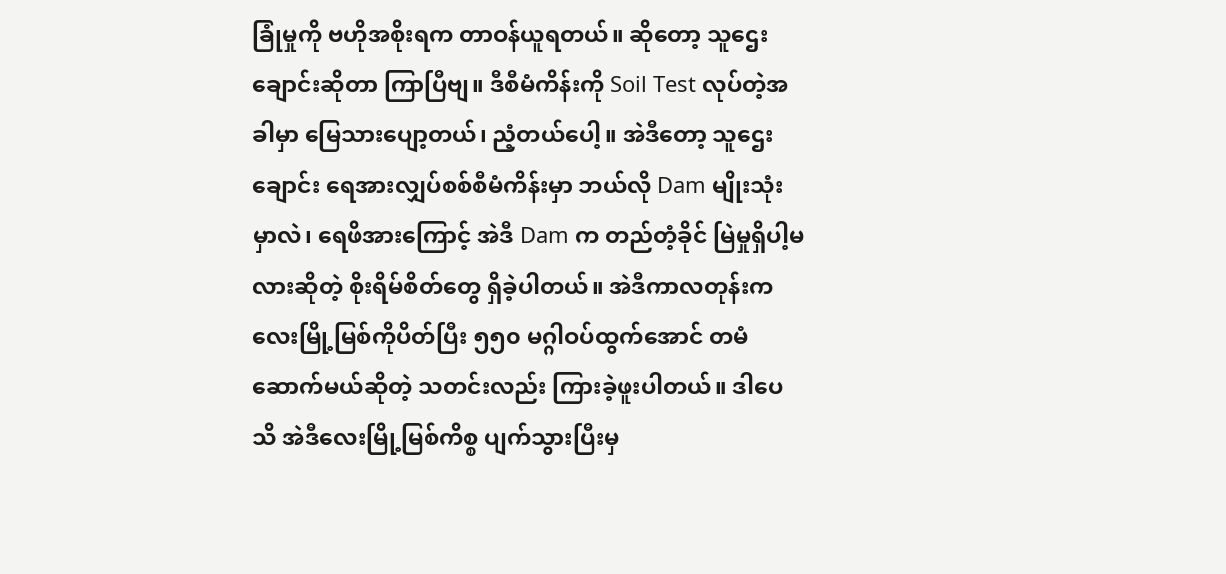ခြုံမှုကို ဗဟိုအစိုးရက တာဝန်ယူရတယ်။ ဆိုတော့ သူဌေးချောင်းဆိုတာ ကြာပြီဗျ။ ဒီစီမံကိန်းကို Soil Test လုပ်တဲ့အခါမှာ မြေသားပျော့တယ်၊ ညံ့တယ်ပေါ့။ အဲဒီတော့ သူဌေးချောင်း ရေအားလျှပ်စစ်စီမံကိန်းမှာ ဘယ်လို Dam မျိုးသုံးမှာလဲ၊ ရေဖိအားကြောင့် အဲဒီ Dam က တည်တံ့ခိုင် မြဲမှုရှိပါ့မလားဆိုတဲ့ စိုးရိမ်စိတ်တွေ ရှိခဲ့ပါတယ်။ အဲဒီကာလတုန်းက လေးမြို့မြစ်ကိုပိတ်ပြီး ၅၅၀ မဂ္ဂါဝပ်ထွက်အောင် တမံဆောက်မယ်ဆိုတဲ့ သတင်းလည်း ကြားခဲ့ဖူးပါတယ်။ ဒါပေသိ အဲဒီလေးမြို့မြစ်ကိစ္စ ပျက်သွားပြီးမှ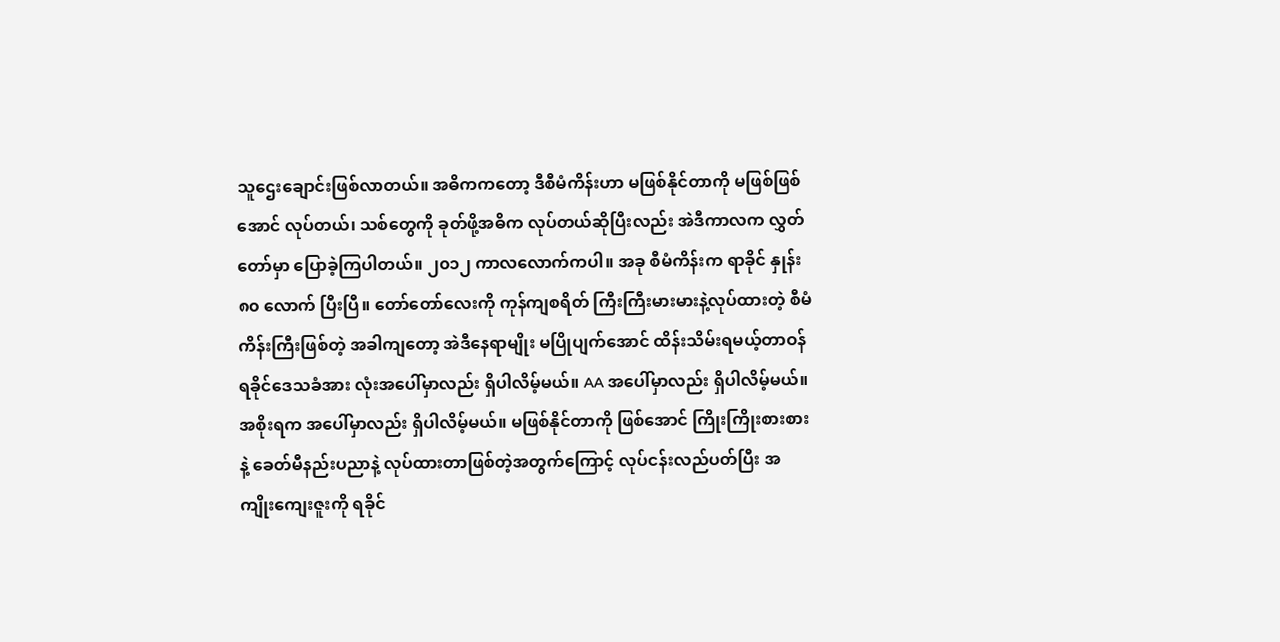သူဌေးချောင်းဖြစ်လာတယ်။ အဓိကကတော့ ဒီစီမံကိန်းဟာ မဖြစ်နိုင်တာကို မဖြစ်ဖြစ်အောင် လုပ်တယ်၊ သစ်တွေကို ခုတ်ဖို့အဓိက လုပ်တယ်ဆိုပြီးလည်း အဲဒီကာလက လွှတ်တော်မှာ ပြောခဲ့ကြပါတယ်။ ၂၀၁၂ ကာလလောက်ကပါ။ အခု စီမံကိန်းက ရာခိုင် နှုန်း ၈၀ လောက် ပြီးပြီ။ တော်တော်လေးကို ကုန်ကျစရိတ် ကြီးကြီးမားမားနဲ့လုပ်ထားတဲ့ စီမံကိန်းကြီးဖြစ်တဲ့ အခါကျတော့ အဲဒီနေရာမျိုး မပြိုပျက်အောင် ထိန်းသိမ်းရမယ့်တာဝန် ရခိုင်ဒေသခံအား လုံးအပေါ်မှာလည်း ရှိပါလိမ့်မယ်။ AA အပေါ်မှာလည်း ရှိပါလိမ့်မယ်။ အစိုးရက အပေါ်မှာလည်း ရှိပါလိမ့်မယ်။ မဖြစ်နိုင်တာကို ဖြစ်အောင် ကြိုးကြိုးစားစားနဲ့ ခေတ်မီနည်းပညာနဲ့ လုပ်ထားတာဖြစ်တဲ့အတွက်ကြောင့် လုပ်ငန်းလည်ပတ်ပြီး အကျိုးကျေးဇူးကို ရခိုင်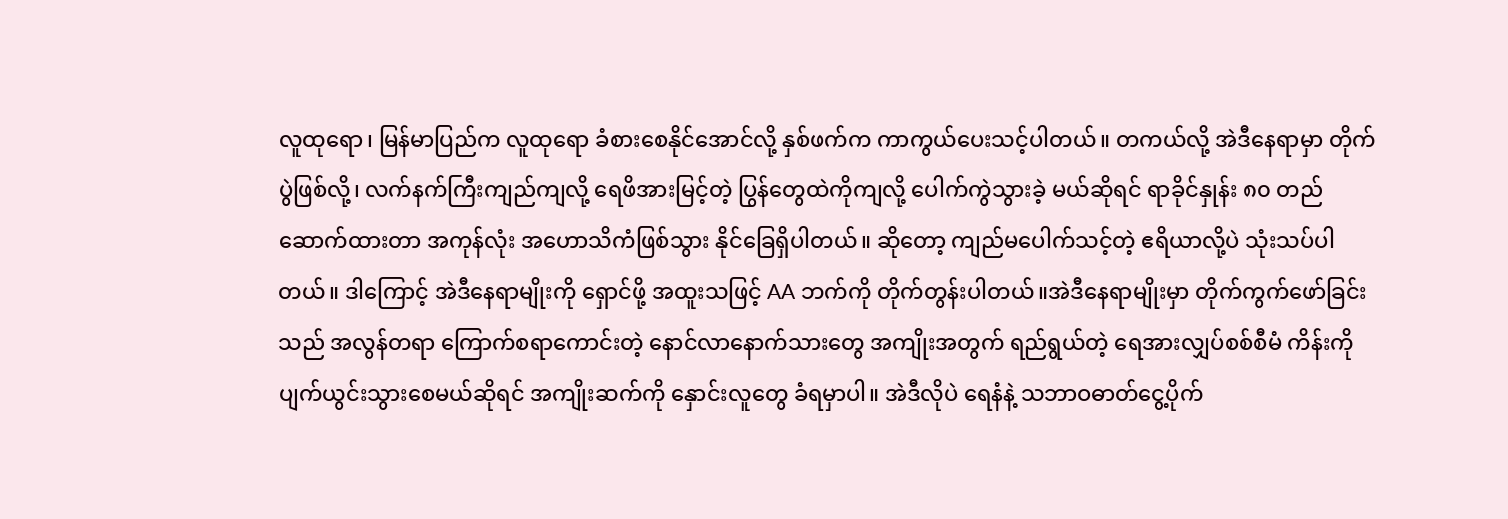လူထုရော၊ မြန်မာပြည်က လူထုရော ခံစားစေနိုင်အောင်လို့ နှစ်ဖက်က ကာကွယ်ပေးသင့်ပါတယ်။ တကယ်လို့ အဲဒီနေရာမှာ တိုက်ပွဲဖြစ်လို့၊ လက်နက်ကြီးကျည်ကျလို့ ရေဖိအားမြင့်တဲ့ ပြွန်တွေထဲကိုကျလို့ ပေါက်ကွဲသွားခဲ့ မယ်ဆိုရင် ရာခိုင်နှုန်း ၈၀ တည်ဆောက်ထားတာ အကုန်လုံး အဟောသိကံဖြစ်သွား နိုင်ခြေရှိပါတယ်။ ဆိုတော့ ကျည်မပေါက်သင့်တဲ့ ဧရိယာလို့ပဲ သုံးသပ်ပါတယ်။ ဒါကြောင့် အဲဒီနေရာမျိုးကို ရှောင်ဖို့ အထူးသဖြင့် AA ဘက်ကို တိုက်တွန်းပါတယ်။အဲဒီနေရာမျိုးမှာ တိုက်ကွက်ဖော်ခြင်းသည် အလွန်တရာ ကြောက်စရာကောင်းတဲ့ နောင်လာနောက်သားတွေ အကျိုးအတွက် ရည်ရွယ်တဲ့ ရေအားလျှပ်စစ်စီမံ ကိန်းကို ပျက်ယွင်းသွားစေမယ်ဆိုရင် အကျိုးဆက်ကို နှောင်းလူတွေ ခံရမှာပါ။ အဲဒီလိုပဲ ရေနံနဲ့ သဘာဝဓာတ်ငွေ့ပိုက်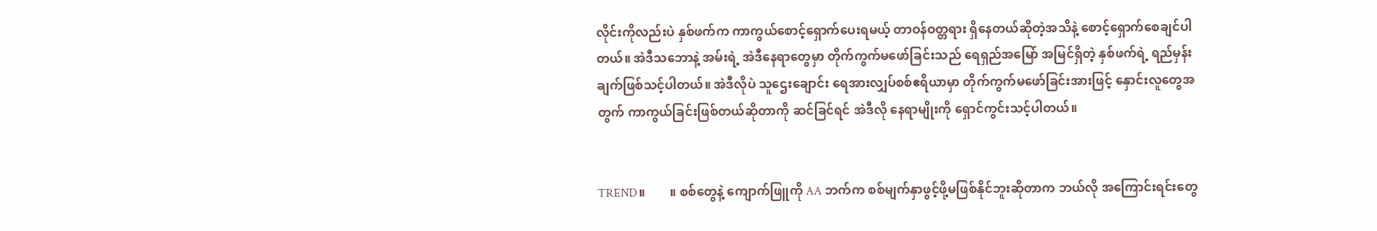လိုင်းကိုလည်းပဲ နှစ်ဖက်က ကာကွယ်စောင့်ရှောက်ပေးရမယ့် တာဝန်ဝတ္တရား ရှိနေတယ်ဆိုတဲ့အသိနဲ့ စောင့်ရှောက်စေချင်ပါတယ်။ အဲဒီသဘောနဲ့ အမ်းရဲ့ အဲဒီနေရာတွေမှာ တိုက်ကွက်မဖော်ခြင်းသည် ရေရှည်အမြော် အမြင်ရှိတဲ့ နှစ်ဖက်ရဲ့ ရည်မှန်းချက်ဖြစ်သင့်ပါတယ်။ အဲဒီလိုပဲ သူဌေးချောင်း ရေအားလျှပ်စစ်ဧရိယာမှာ တိုက်ကွက်မဖော်ခြင်းအားဖြင့် နှောင်းလူတွေအတွက် ကာကွယ်ခြင်းဖြစ်တယ်ဆိုတာကို ဆင်ခြင်ရင် အဲဒီလို နေရာမျိုးကို ရှောင်ကွင်းသင့်ပါတယ်။


TREND။        ။ စစ်တွေနဲ့ ကျောက်ဖြူကို AA ဘက်က စစ်မျက်နှာဖွင့်ဖို့မဖြစ်နိုင်ဘူးဆိုတာက ဘယ်လို အကြောင်းရင်းတွေ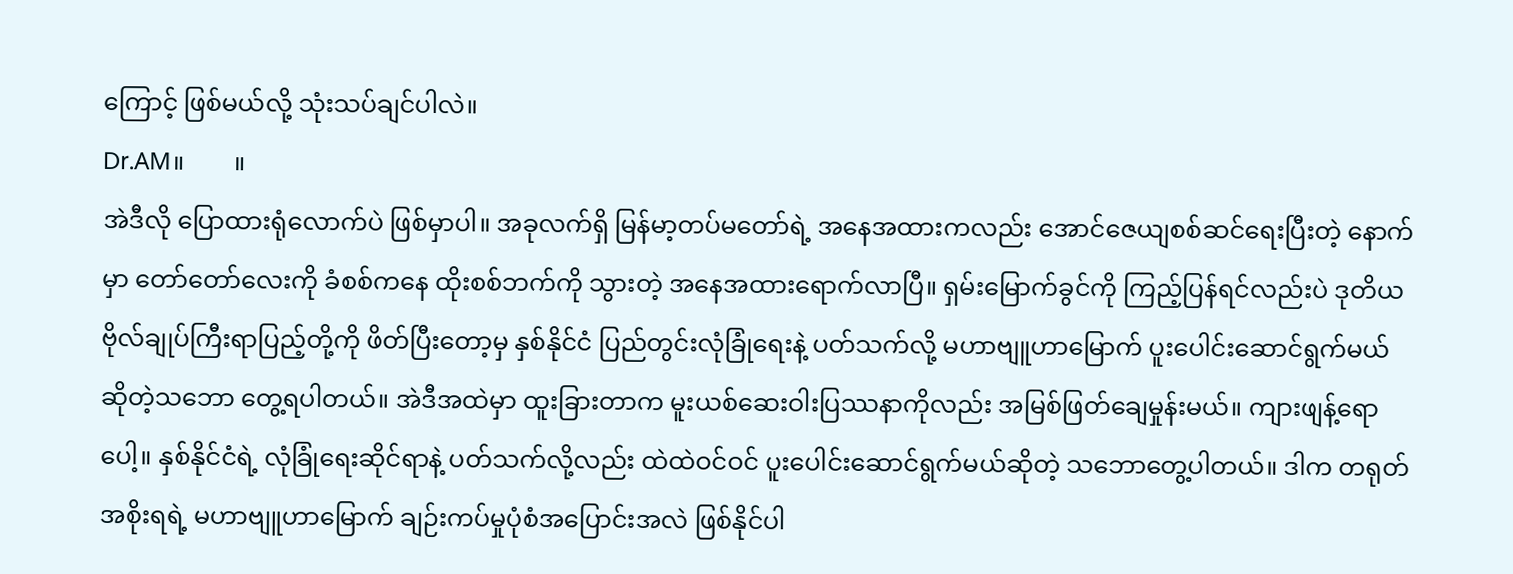ကြောင့် ဖြစ်မယ်လို့ သုံးသပ်ချင်ပါလဲ။
Dr.AM။        ။
အဲဒီလို ပြောထားရုံလောက်ပဲ ဖြစ်မှာပါ။ အခုလက်ရှိ မြန်မာ့တပ်မတော်ရဲ့ အနေအထားကလည်း အောင်ဇေယျစစ်ဆင်ရေးပြီးတဲ့ နောက်မှာ တော်တော်လေးကို ခံစစ်ကနေ ထိုးစစ်ဘက်ကို သွားတဲ့ အနေအထားရောက်လာပြီ။ ရှမ်းမြောက်ခွင်ကို ကြည့်ပြန်ရင်လည်းပဲ ဒုတိယ ဗိုလ်ချုပ်ကြီးရာပြည့်တို့ကို ဖိတ်ပြီးတော့မှ နှစ်နိုင်ငံ ပြည်တွင်းလုံခြုံရေးနဲ့ ပတ်သက်လို့ မဟာဗျူဟာမြောက် ပူးပေါင်းဆောင်ရွက်မယ်ဆိုတဲ့သဘော တွေ့ရပါတယ်။ အဲဒီအထဲမှာ ထူးခြားတာက မူးယစ်ဆေးဝါးပြဿနာကိုလည်း အမြစ်ဖြတ်ချေမှုန်းမယ်။ ကျားဖျန့်ရောပေါ့။ နှစ်နိုင်ငံရဲ့ လုံခြုံရေးဆိုင်ရာနဲ့ ပတ်သက်လို့လည်း ထဲထဲဝင်ဝင် ပူးပေါင်းဆောင်ရွက်မယ်ဆိုတဲ့ သဘောတွေ့ပါတယ်။ ဒါက တရုတ်အစိုးရရဲ့ မဟာဗျူဟာမြောက် ချဉ်းကပ်မှုပုံစံအပြောင်းအလဲ ဖြစ်နိုင်ပါ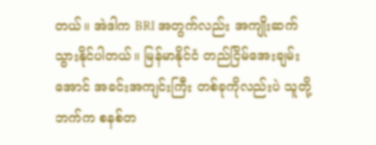တယ်။ အဲဒါက BRI အတွက်လည်း အကျိုးဆက်သွားနိုင်ပါတယ်။ မြန်မာနိုင်ငံ တည်ငြိမ်အေးချမ်းအောင် အခင်းအကျင်းကြီး တစ်ခုကိုလည်းပဲ သူတို့ဘက်က စနစ်တ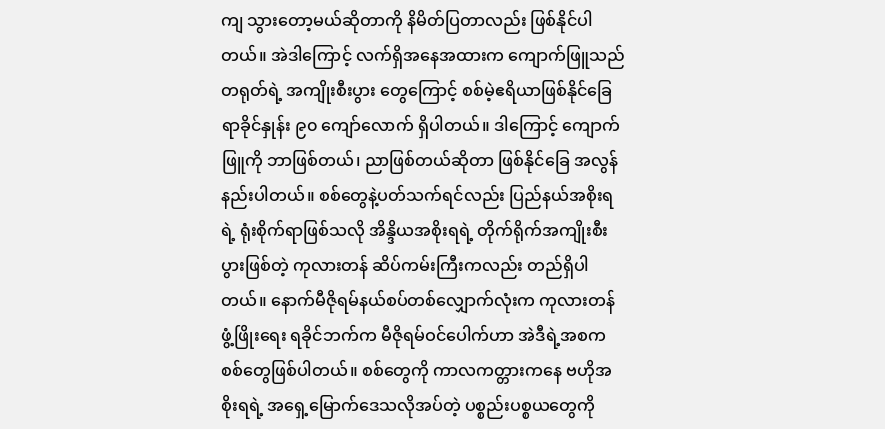ကျ သွားတော့မယ်ဆိုတာကို နိမိတ်ပြတာလည်း ဖြစ်နိုင်ပါတယ်။ အဲဒါကြောင့် လက်ရှိအနေအထားက ကျောက်ဖြူသည် တရုတ်ရဲ့ အကျိုးစီးပွား တွေကြောင့် စစ်မဲ့ဧရိယာဖြစ်နိုင်ခြေ ရာခိုင်နှုန်း ၉၀ ကျော်လောက် ရှိပါတယ်။ ဒါကြောင့် ကျောက်ဖြူကို ဘာဖြစ်တယ်၊ ညာဖြစ်တယ်ဆိုတာ ဖြစ်နိုင်ခြေ အလွန်နည်းပါတယ်။ စစ်တွေနဲ့ပတ်သက်ရင်လည်း ပြည်နယ်အစိုးရရဲ့ ရုံးစိုက်ရာဖြစ်သလို အိန္ဒိယအစိုးရရဲ့ တိုက်ရိုက်အကျိုးစီးပွားဖြစ်တဲ့ ကုလားတန် ဆိပ်ကမ်းကြီးကလည်း တည်ရှိပါတယ်။ နောက်မီဇိုရမ်နယ်စပ်တစ်လျှောက်လုံးက ကုလားတန်ဖွံ့ဖြိုးရေး ရခိုင်ဘက်က မီဇိုရမ်ဝင်ပေါက်ဟာ အဲဒီရဲ့အစက စစ်တွေဖြစ်ပါတယ်။ စစ်တွေကို ကာလကတ္တားကနေ ဗဟိုအစိုးရရဲ့ အရှေ့မြောက်ဒေသလိုအပ်တဲ့ ပစ္စည်းပစ္စယတွေကို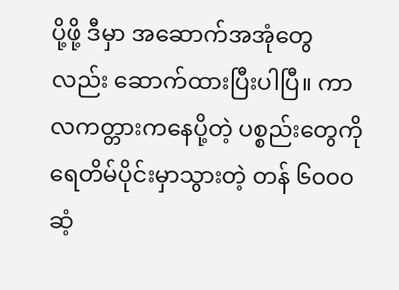ပို့ဖို့ ဒီမှာ အဆောက်အအုံတွေလည်း ဆောက်ထားပြီးပါပြီ။ ကာလကတ္တားကနေပို့တဲ့ ပစ္စည်းတွေကို ရေတိမ်ပိုင်းမှာသွားတဲ့ တန် ၆၀၀၀ ဆံ့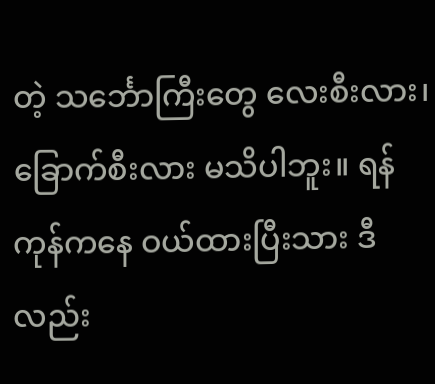တဲ့ သင်္ဘောကြီး‌တွေ လေးစီးလား၊ ခြောက်စီးလား မသိပါဘူး။ ရန်ကုန်ကနေ ဝယ်ထားပြီးသား ဒီလည်း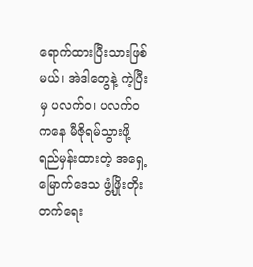ရောက်ထားပြီးသားဖြစ်မယ်၊ အဲဒါတွေနဲ့ ကဲ့ပြီးမှ ပလက်ဝ၊ ပလက်ဝကနေ မီဇိုရမ်သွားဖို့ ရည်မှန်းထားတဲ့ အရှေ့မြောက်ဒေသ ဖွံ့ဖြိုးတိုးတက်ရေး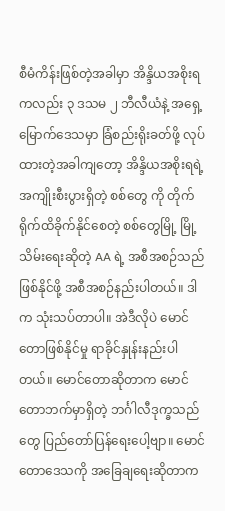စီမံကိန်းဖြစ်တဲ့အခါမှာ အိန္ဒိယအစိုးရကလည်း ၃ ဒသမ ၂ ဘီလီယံနဲ့ အရှေ့မြောက်ဒေသမှာ ခြံစည်းရိုးခတ်ဖို့ လုပ်ထားတဲ့အခါကျတော့ အိန္ဒိယအစိုးရရဲ့ အကျိုးစီးပွားရှိတဲ့ စစ်တွေ ကို တိုက်ရိုက်ထိခိုက်နိုင်စေတဲ့ စစ်တွေမြို့ မြို့သိမ်းရေးဆိုတဲ့ AA ရဲ့ အစီအစဉ်သည်ဖြစ်နိုင်ဖို့ အစီအစဉ်နည်းပါတယ်။ ဒါက သုံးသပ်တာပါ။ အဲဒီလိုပဲ မောင်တောဖြစ်နိုင်မှု ရာခိုင်နှုန်းနည်းပါတယ်။ မောင်တောဆိုတာက မောင်တောဘက်မှာရှိတဲ့ ဘင်္ဂါလီဒုက္ခသည်တွေ ပြည်တော်ပြန်ရေးပေါ့ဗျာ။ မောင်တောဒေသကို အခြေချရေးဆိုတာက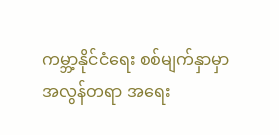ကမ္ဘာ့နိုင်ငံရေး စစ်မျက်နှာမှာ အလွန်တရာ အရေး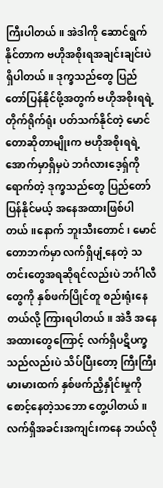ကြီးပါတယ်။ အဲဒါကို ဆောင်ရွက်နိုင်တာက ဗဟိုအစိုးရအချင်းချင်းပဲ ရှိပါတယ်။ ဒုက္ခသည်တွေ ပြည်တော်ပြန်နိုင်ဖို့အတွက် ဗဟိုအစိုးရရဲ့တိုက်ရိုက်ရုံး ပတ်သက်နိုင်တဲ့ မောင်တောဆိုတာမျိုးက ဗဟိုအစိုးရရဲ့ အောက်မှာရှိမှပဲ ဘင်္ဂလားဒေ့ရှ်ကိုရောက်တဲ့ ဒုက္ခသည်တွေ ပြည်တော်ပြန်နိုင်မယ့် အနေအထားဖြစ်ပါတယ်။နောက် ဘူးသီးတောင်၊ မောင်တောဘက်မှာ လက်ရှိပျံ့နေတဲ့ သတင်းတွေအရဆိုရင်လည်းပဲ ဘင်္ဂါလီတွေကို နှစ်ဖက်ပြိုင်တူ စည်းရုံးနေတယ်လို့ ကြားရပါတယ်။ အဲဒီ အ‌နေအထားတွေကြောင့် လက်ရှိပဋိပက္ခသည်လည်းပဲ သိပ်ပြီးတော့ ကြီးကြီးမားမားထက် နှစ်ဖက်ညှိနှိုင်းမှုကို စောင့်နေတဲ့သဘော တွေ့ပါတယ်။ လက်ရှိအခင်းအကျင်းကနေ ဘယ်လို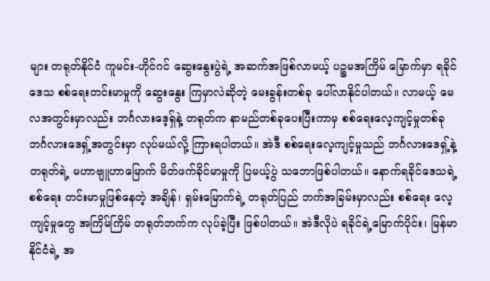များ တရုတ်နိုင်ငံ ကူမင်း-ဟိုင်ဂင် ဆွေး‌နွေးပွဲရဲ့ အဆက်အဖြစ်လာမယ့် ပဉ္စမအကြိမ် မြောက်မှာ ရခိုင်ဒေသ စစ်ရေးတင်းမာမှုကို ဆွေး‌နွေး ကြမှာလဲဆိုတဲ့ မေးခွန်းတစ်ခု ပေါ်လာနိုင်ပါတယ်။ လာမယ့် မေလအတွင်းမှာလည်း ဘင်္ဂလားဒေ့ရှ်နဲ့ တရုတ်က နာမည်တစ်ခုပေးပြီးကာမှ စစ်ရေးလေ့ကျင့်မှုတစ်ခု ဘင်္ဂလားဒေရှ့်အတွင်းမှာ လုပ်မယ်လို့ ကြားရပါတယ်။ အဲဒီ စစ်ရေးလေ့ကျင့်မှုသည် ဘင်္ဂလားဒေရှ့်နဲ့ တရုတ်ရဲ့ မဟာဗျူဟာမြောက် မိတ်ဖက်ခိုင်မာမှုကို ပြမယ့်ပွဲ သဘောဖြစ်ပါတယ်။ နောက်ရခိုင်ဒေသရဲ့ စစ်ရေး တင်းမာမှုဖြစ်နေတဲ့ အချိန်၊ ရှမ်းမြောက်ရဲ့ တရုတ်ပြည် ဘက်အခြမ်းမှာလည်း စစ်ရေး လေ့ကျင့်မှုတွေ အကြိမ်ကြိမ် တရုတ်ဘက်က လုပ်ခဲ့ပြီး ဖြစ်ပါတယ်။ အဲဒီလိုပဲ ရခိုင်ရဲ့မြောက်ပိုင်း၊ မြန်မာနိုင်ငံရဲ့ အ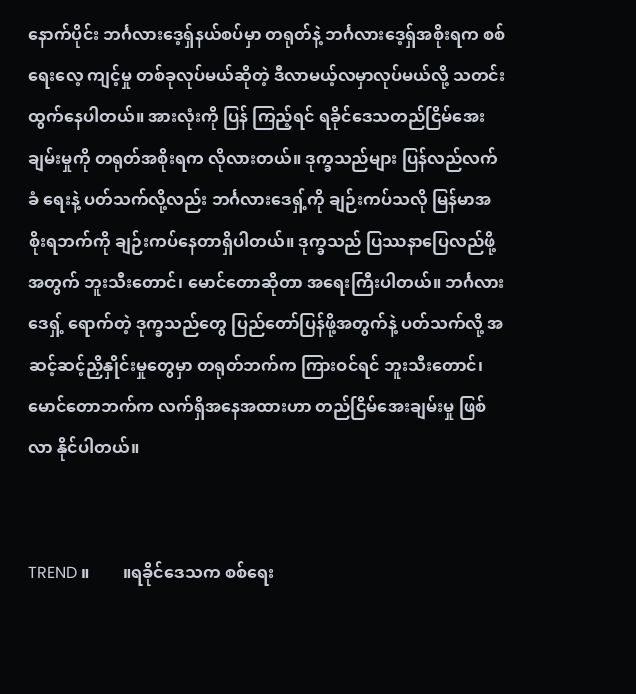နောက်ပိုင်း ဘင်္ဂလားဒေ့ရှ်နယ်စပ်မှာ တရုတ်နဲ့ ဘင်္ဂလားဒေ့ရှ်အစိုးရက စစ်ရေးလေ့ ကျင့်မှု တစ်ခုလုပ်မယ်ဆိုတဲ့ ဒီလာမယ့်လမှာလုပ်မယ်လို့ သတင်းထွက်နေပါတယ်။ အားလုံးကို ပြန် ကြည့်ရင် ရခိုင်ဒေသတည်ငြိမ်အေးချမ်းမှုကို တရုတ်အစိုးရက လိုလားတယ်။ ဒုက္ခသည်များ ပြန်လည်လက်ခံ ရေးနဲ့ ပတ်သက်လို့လည်း ဘင်္ဂလားဒေရှ့်ကို ချဉ်းကပ်သလို မြန်မာအစိုးရဘက်ကို ချဉ်းကပ်နေတာရှိပါတယ်။ ဒုက္ခသည် ပြဿနာပြေလည်ဖို့အတွက် ဘူးသီးတောင်၊ မောင်တောဆိုတာ အရေးကြီးပါတယ်။ ဘင်္ဂလားဒေရှ့် ရောက်တဲ့ ဒုက္ခသည်တွေ ပြည်တော်ပြန်ဖို့အတွက်နဲ့ ပတ်သက်လို့ အဆင့်ဆင့်ညှိနှိုင်းမှုတွေမှာ တရုတ်ဘက်က ကြားဝင်ရင် ဘူးသီးတောင်၊ မောင်တောဘက်က လက်ရှိအနေအထားဟာ တည်ငြိမ်အေးချမ်းမှု ဖြစ်လာ နိုင်ပါတယ်။


TREND ။        ။ရခိုင်ဒေသက စစ်ရေး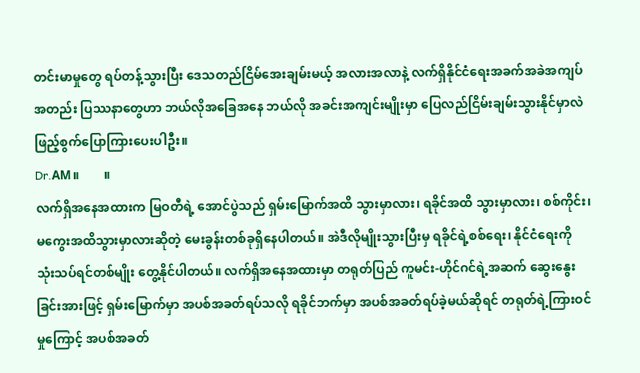တင်းမာမှုတွေ ရပ်တန့်သွားပြီး ဒေသတည်ငြိမ်အေးချမ်းမယ့် အလားအလာနဲ့ လက်ရှိနိုင်ငံရေးအခက်အခဲအကျပ်အတည်း ပြဿနာတွေဟာ ဘယ်လိုအခြေအနေ ဘယ်လို အခင်းအကျင်းမျိုးမှာ ပြေလည်ငြိမ်းချမ်းသွားနိုင်မှာလဲ ဖြည့်စွက်ပြောကြားပေးပါဦး။
Dr.AM။        ။
လက်ရှိအနေအထားက မြဝတီရဲ့ အောင်ပွဲသည် ရှမ်းမြောက်အထိ သွားမှာလား၊ ရခိုင်အထိ သွားမှာလား၊ စစ်ကိုင်း၊ မကွေးအထိသွားမှာလားဆိုတဲ့ မေးခွန်းတစ်ခုရှိနေပါတယ်။ အဲဒီလိုမျိုးသွားပြီးမှ ရခိုင်ရဲ့စစ်ရေး၊ နိုင်ငံရေးကို သုံးသပ်ရင်တစ်မျိုး တွေ့နိုင်ပါတယ်။ လက်ရှိအနေအထားမှာ တရုတ်ပြည် ကူမင်း-ဟိုင်ဂင်ရဲ့အဆက် ဆွေးနွေးခြင်းအားဖြင့် ရှမ်းမြောက်မှာ အပစ်အခတ်ရပ်သလို ရခိုင်ဘက်မှာ အပစ်အခတ်ရပ်ခဲ့မယ်ဆိုရင် တရုတ်ရဲ့ကြားဝင်မှုကြောင့် အပစ်အခတ်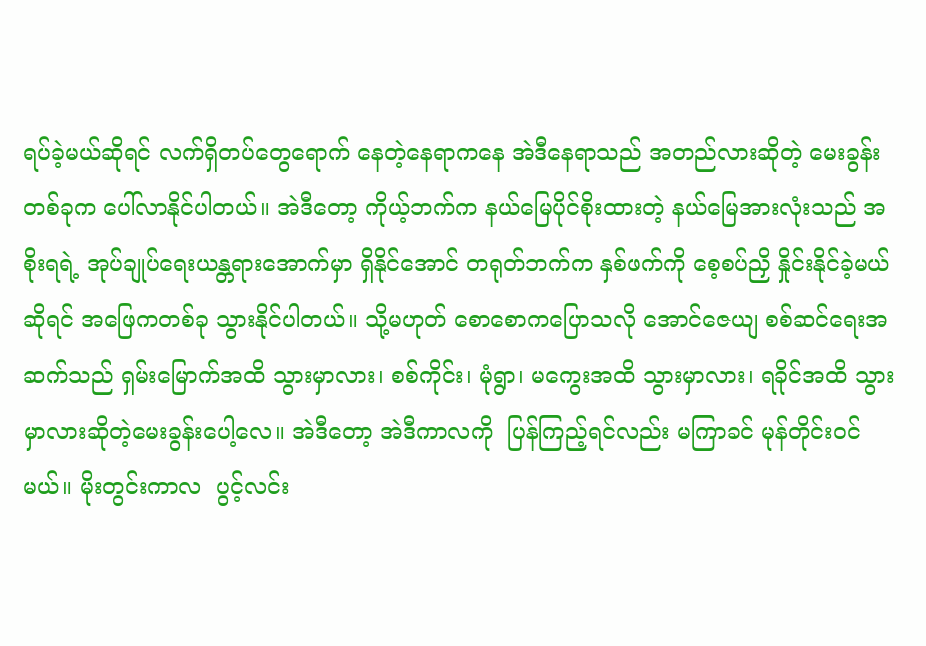ရပ်ခဲ့မယ်ဆိုရင် လက်ရှိတပ်တွေရောက် နေတဲ့နေရာကနေ အဲဒီနေရာသည် အတည်လားဆိုတဲ့ မေးခွန်းတစ်ခုက ပေါ်လာနိုင်ပါတယ်။ အဲဒီတော့ ကိုယ့်ဘက်က နယ်မြေပိုင်စိုးထားတဲ့ နယ်မြေအားလုံးသည် အစိုးရရဲ့ အုပ်ချုပ်ရေးယန္တရားအောက်မှာ ရှိနိုင်အောင် တရုတ်ဘက်က နှစ်ဖက်ကို စေ့စပ်ညှိ နှိုင်းနိုင်ခဲ့မယ်ဆိုရင် အဖြေကတစ်ခု သွားနိုင်ပါတယ်။ သို့မဟုတ် စောစောကပြောသလို အောင်ဇေယျ စစ်ဆင်ရေးအဆက်သည် ရှမ်းမြောက်အထိ သွားမှာလား၊ စစ်ကိုင်း၊ မုံရွာ၊ မကွေးအထိ သွားမှာလား၊ ရခိုင်အထိ သွားမှာလားဆိုတဲ့မေးခွန်းပေါ့လေ။ အဲဒီတော့ အဲဒီကာလကို  ပြန်ကြည့်ရင်လည်း မကြာခင် မုန်တိုင်းဝင်မယ်။ မိုးတွင်းကာလ  ပွင့်လင်း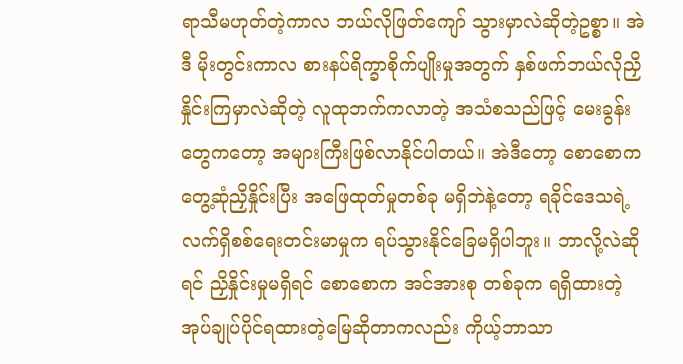ရာသီမဟုတ်တဲ့ကာလ ဘယ်လိုဖြတ်ကျော် သွားမှာလဲဆိုတဲ့ဥစ္စာ။ အဲဒီ မိုးတွင်းကာလ စားနပ်ရိက္ခာစိုက်ပျိုးမှုအတွက် နှစ်ဖက်ဘယ်လိုညှိနှိုင်းကြမှာလဲဆိုတဲ့ လူထုဘက်ကလာတဲ့ အသံစသည်ဖြင့် မေးခွန်းတွေကတော့ အများကြီးဖြစ်လာနိုင်ပါတယ်။ အဲဒီတော့ စောစောက တွေ့ဆုံညှိနှိုင်းပြီး အဖြေထုတ်မှုတစ်ခု မရှိဘဲနဲ့တော့ ရခိုင်ဒေသရဲ့ လက်ရှိစစ်ရေးတင်းမာမှုက ရပ်သွားနိုင်ခြေမရှိပါဘူး။ ဘာလို့လဲဆိုရင် ညှိနှိုင်းမှုမရှိရင် စောစောက အင်အားစု တစ်ခုက ရရှိထားတဲ့ အုပ်ချုပ်ပိုင်ရထားတဲ့မြေဆိုတာကလည်း ကိုယ့်ဘာသာ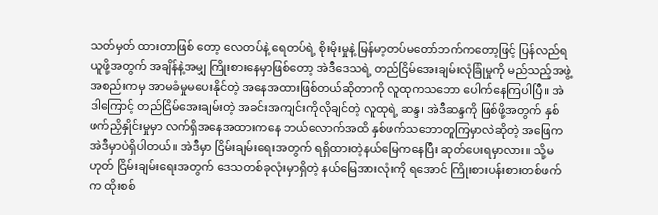သတ်မှတ် ထားတာဖြစ် တော့ လေတပ်နဲ့ ရေတပ်ရဲ့ စိုးမိုးမှုနဲ့ မြန်မာ့တပ်မတော်ဘက်ကတော့ဖြင့် ပြန်လည်ရယူဖို့အတွက် အချိန်နဲ့အမျှ ကြိုးစားနေမှာဖြစ်တော့ အဲဒီဒေသရဲ့ တည်ငြိမ်အေးချမ်းလုံခြုံမှုကို မည်သည့်အဖွဲ့အစည်းကမှ အာမခံမှုမပေးနိုင်တဲ့ အနေအထားဖြစ်တယ်ဆိုတာကို လူထုကသဘော ပေါက်နေကြပါပြီ။ အဲဒါကြောင့် တည်ငြိမ်အေးချမ်းတဲ့ အခင်းအကျင်းကိုလိုချင်တဲ့ လူထုရဲ့ ဆန္ဒ၊ အဲဒီဆန္ဒကို ဖြစ်ဖို့အတွက် နှစ်ဖက်ညှိနှိုင်းမှုမှာ လက်ရှိအနေအထားကနေ ဘယ်လောက်အထိ နှစ်ဖက်သဘောတူကြမှာလဲဆိုတဲ့ အဖြေက အဲဒီမှာပဲရှိပါတယ်။ အဲဒီမှာ ငြိမ်းချမ်းရေးအတွက် ရရှိထားတဲ့နယ်မြေကနေပြီး ဆုတ်ပေးရမှာလား။ သို့မဟုတ် ငြိမ်းချမ်းရေးအတွက် ဒေသတစ်ခုလုံးမှာရှိတဲ့ နယ်မြေအားလုံးကို ရအောင် ကြိုးစားပန်းစားတစ်ဖက်က ထိုးစစ်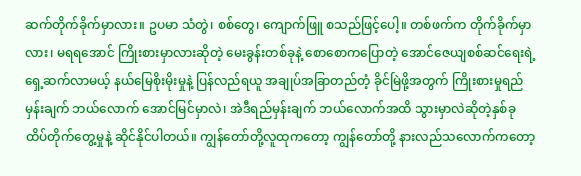ဆက်တိုက်ခိုက်မှာလား။ ဥပမာ သံတွဲ၊ စစ်တွေ၊ ကျောက်ဖြူ စသည်ဖြင့်ပေါ့။ တစ်ဖက်က တိုက်ခိုက်မှာလား၊ မရရအောင် ကြိုးစားမှာလားဆိုတဲ့ မေးခွန်းတစ်ခုနဲ့ စောစောကပြောတဲ့ အောင်ဇေယျစစ်ဆင်ရေးရဲ့ ရှေ့ဆက်လာမယ့် နယ်မြေစိုးမိုးမှုနဲ့ ပြန်လည်ရယူ အချုပ်အခြာတည်တံ့ ခိုင်မြဲဖို့အတွက် ကြိုးစားမှုရည်မှန်းချက် ဘယ်လောက် အောင်မြင်မှာလဲ၊ အဲဒီရည်မှန်းချက် ဘယ်လောက်အထိ သွားမှာလဲဆိုတဲ့နှစ်ခု ထိပ်တိုက်တွေ့မှုနဲ့ ဆိုင်နိုင်ပါတယ်။ ကျွန်တော်တို့လူထုကတော့ ကျွန်တော်တို့ နားလည်သလောက်ကတော့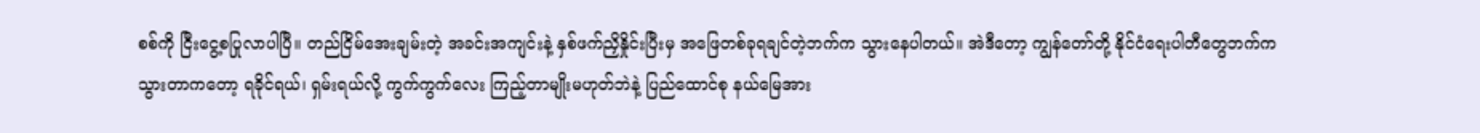စစ်ကို ငြီးငွေ့စပြုလာပါပြီ။ တည်ငြိမ်အေးချမ်းတဲ့ အခင်းအကျင်းနဲ့ နှစ်ဖက်ညှိနှိုင်းပြီးမှ အဖြေတစ်ခုရချင်တဲ့ဘက်က သွားနေပါတယ်။ အဲဒီတော့ ကျွန်တော်တို့ နိုင်ငံရေးပါတီတွေဘက်က သွားတာကတော့ ရခိုင်ရယ်၊ ရှမ်းရယ်လို့ ကွက်ကွက်လေး ကြည့်တာမျိုးမဟုတ်ဘဲနဲ့ ပြည်ထောင်စု နယ်မြေအား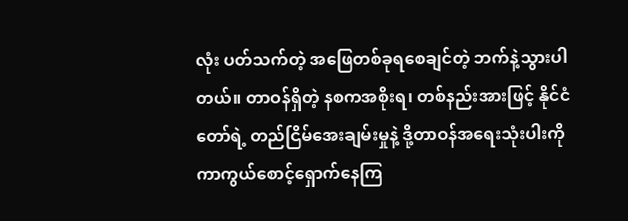လုံး ပတ်သက်တဲ့ အဖြေတစ်ခုရစေချင်တဲ့ ဘက်နဲ့သွားပါတယ်။ တာဝန်ရှိတဲ့ နစကအစိုးရ၊ တစ်နည်းအားဖြင့် နိုင်ငံတော်ရဲ့ တည်ငြိမ်အေးချမ်းမှုနဲ့ ဒို့တာဝန်အရေးသုံးပါးကို ကာကွယ်စောင့်ရှောက်နေကြ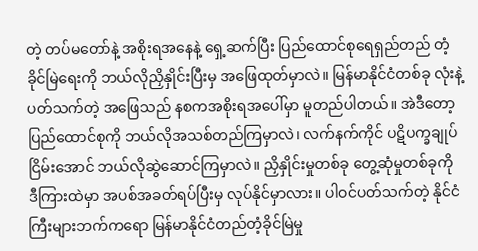တဲ့ တပ်မတော်နဲ့ အစိုးရအနေနဲ့ ရှေ့ဆက်ပြီး ပြည်ထောင်စုရေရှည်တည် တံ့ခိုင်မြဲရေးကို ဘယ်လိုညှိနှိုင်းပြီးမှ အဖြေထုတ်မှာလဲ။ မြန်မာနိုင်ငံတစ်ခု လုံးနဲ့ပတ်သက်တဲ့ အဖြေသည် နစကအစိုးရအပေါ်မှာ မူတည်ပါတယ်။ အဲဒီတော့ ပြည်ထောင်စုကို ဘယ်လိုအသစ်တည်ကြမှာလဲ၊ လက်နက်ကိုင် ပဋိပက္ခချုပ်ငြိမ်းအောင် ဘယ်လိုဆွဲဆောင်ကြမှာလဲ။ ညှိနှိုင်းမှုတစ်ခု တွေ့ဆုံမှုတစ်ခုကို ဒီကြားထဲမှာ အပစ်အခတ်ရပ်ပြီးမှ လုပ်နိုင်မှာလား။ ပါဝင်ပတ်သက်တဲ့ နိုင်ငံကြီးများဘက်ကရော မြန်မာနိုင်ငံတည်တံ့ခိုင်မြဲမှု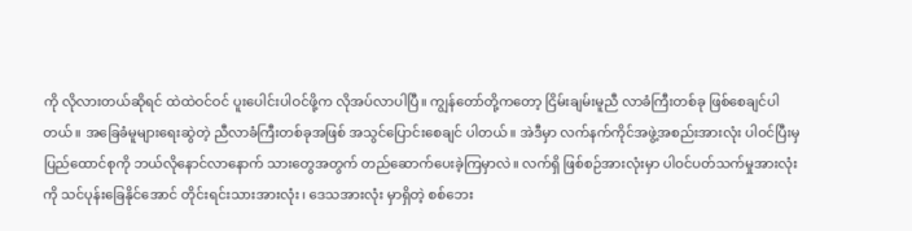ကို လိုလားတယ်ဆိုရင် ထဲထဲဝင်ဝင် ပူးပေါင်းပါဝင်ဖို့က လိုအပ်လာပါပြီ။ ကျွန်တော်တို့ကတော့ ငြိမ်းချမ်းမူညီ လာခံကြီးတစ်ခု ဖြစ်စေချင်ပါတယ်။ အခြေခံမူများရေးဆွဲတဲ့ ညီလာခံကြီးတစ်ခုအဖြစ် အသွင်ပြောင်းစေချင် ပါတယ်။ အဲဒီမှာ လက်နက်ကိုင်အဖွဲ့အစည်းအားလုံး ပါဝင်ပြီးမှ ပြည်ထောင်စုကို ဘယ်လိုနောင်လာနောက် သားတွေအတွက် တည်ဆောက်ပေးခဲ့ကြမှာလဲ။ လက်ရှိ ဖြစ်စဉ်အားလုံးမှာ ပါဝင်ပတ်သက်မှုအားလုံးကို သင်ပုန်းခြေနိုင်အောင် တိုင်းရင်းသားအားလုံး၊ ဒေသအားလုံး မှာရှိတဲ့ စစ်ဘေး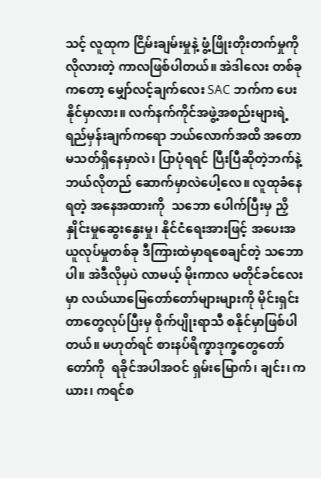သင့် လူထုက ငြိမ်းချမ်းမှုနဲ့ ဖွံ့ဖြိုးတိုးတက်မှုကို လိုလားတဲ့ ကာလဖြစ်ပါတယ်။ အဲဒါလေး တစ်ခုကတော့ မျှော်လင့်ချက်လေး SAC ဘက်က ပေးနိုင်မှာလား။ လက်နက်ကိုင်အဖွဲ့အစည်းများရဲ့ ရည်မှန်းချက်ကရော ဘယ်လောက်အထိ အတောမသတ်ရှိနေမှာလဲ၊ ပြာပုံရရင် ပြီးပြီဆိုတဲ့ဘက်နဲ့ ဘယ်လိုတည် ဆောက်မှာလဲပေါ့လေ။ လူထုခံနေရတဲ့ အနေအထားကို  သဘော ပေါက်ပြီးမှ ညှိနှိုင်းမှုဆွေးနွေးမှု၊ နိုင်ငံရေးအားဖြင့် အပေးအယူလုပ်မှုတစ်ခု ဒီကြားထဲမှာရစေချင်တဲ့ သဘောပါ။ အဲဒီလိုမှပဲ လာမယ့် မိုးကာလ မတိုင်ခင်လေးမှာ လယ်ယာမြေတော်တော်များများကို မိုင်းရှင်းတာတွေလုပ်ပြီးမှ စိုက်ပျိုးရာသီ စနိုင်မှာဖြစ်ပါတယ်။ မဟုတ်ရင် စားနပ်ရိက္ခာဒုက္ခတွေတော်တော်ကို  ရခိုင်အပါအဝင် ရှမ်းမြောက်၊ ချင်း၊ ကယား၊ ကရင်စ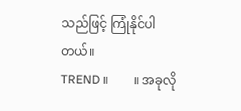သည်ဖြင့် ကြုံနိုင်ပါတယ်။
TREND ။        ။ အခုလို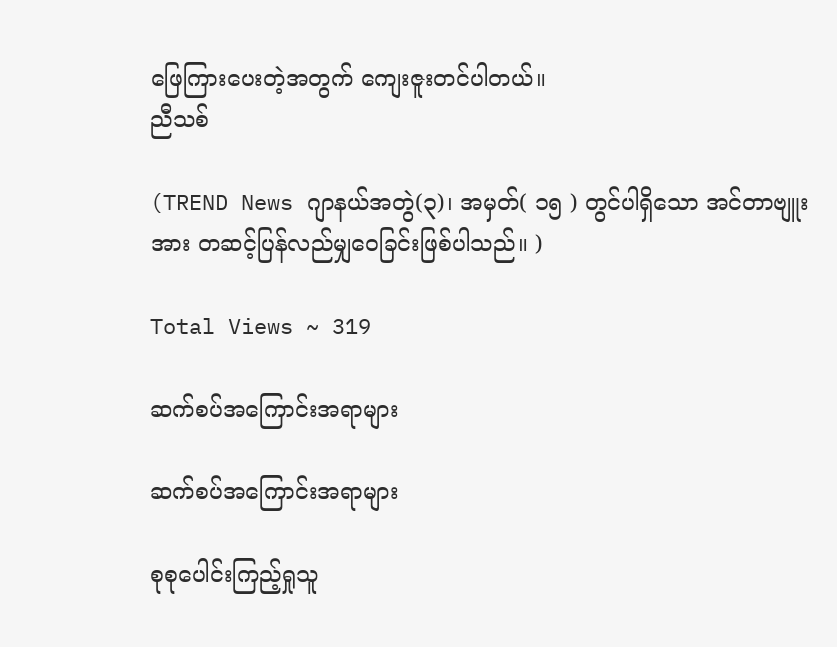ဖြေကြားပေးတဲ့အတွက် ကျေးဇူးတင်ပါတယ်။
ညီသစ်

(TREND News ဂျာနယ်အတွဲ(၃)၊ အမှတ်( ၁၅ ) တွင်ပါရှိသော အင်တာဗျူးအား တဆင့်ပြန်လည်မျှဝေခြင်းဖြစ်ပါသည်။ )

Total Views ~ 319

ဆက်စပ်အကြောင်းအရာများ

ဆက်စပ်အကြောင်းအရာများ

စုစုပေါင်းကြည့်ရှုသူ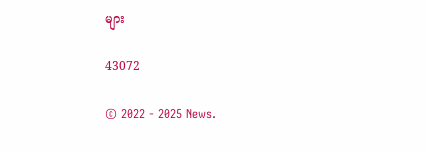များ

43072

© 2022 - 2025 News.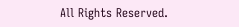All Rights Reserved.